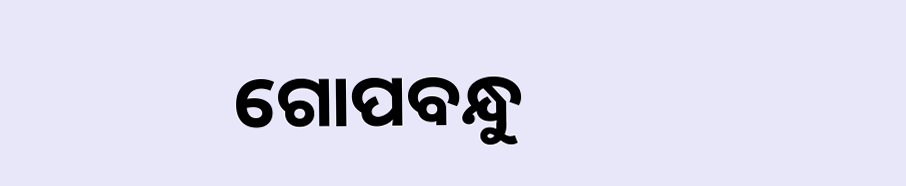ଗୋପବନ୍ଧୁ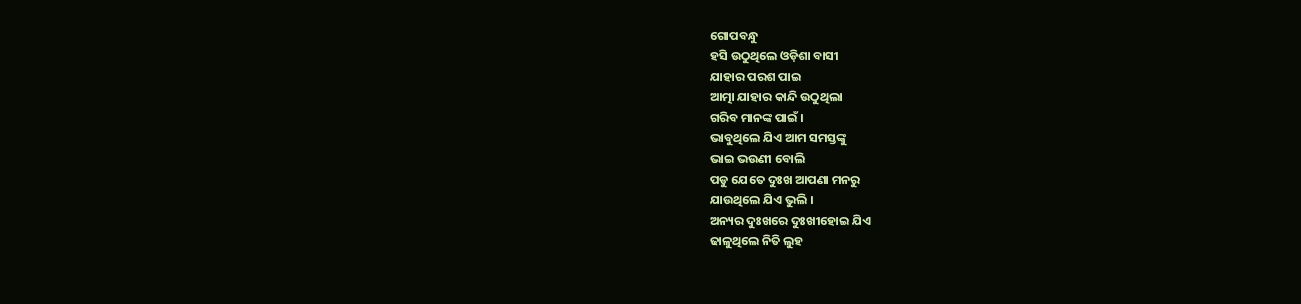ଗୋପବନ୍ଧୁ
ହସି ଉଠୁଥିଲେ ଓଡ଼ିଶା ବାସୀ
ଯାହାର ପରଶ ପାଇ
ଆତ୍ମା ଯାହାର କାନ୍ଦି ଉଠୁଥିଲା
ଗରିବ ମାନଙ୍କ ପାଇଁ ।
ଭାବୁଥିଲେ ଯିଏ ଆମ ସମସ୍ତଙ୍କୁ
ଭାଇ ଭଉଣୀ ବୋଲି
ପଡୁ ଯେତେ ଦୁଃଖ ଆପଣା ମନରୁ
ଯାଉଥିଲେ ଯିଏ ଭୁଲି ।
ଅନ୍ୟର ଦୁଃଖରେ ଦୁଃଖୀହୋଇ ଯିଏ
ଢାଳୁଥିଲେ ନିତି ଲୁହ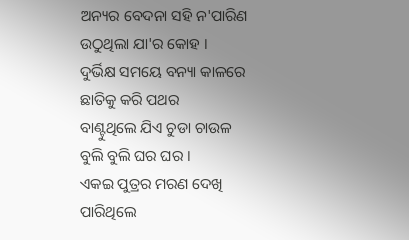ଅନ୍ୟର ବେଦନା ସହି ନ'ପାରିଣ
ଉଠୁଥିଲା ଯା'ର କୋହ ।
ଦୁର୍ଭିକ୍ଷ ସମୟେ ବନ୍ୟା କାଳରେ
ଛାତିକୁ କରି ପଥର
ବାଣ୍ଟୁଥିଲେ ଯିଏ ଚୁଡା ଚାଉଳ
ବୁଲି ବୁଲି ଘର ଘର ।
ଏକଇ ପୁତ୍ରର ମରଣ ଦେଖି
ପାରିଥିଲେ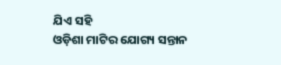ଯିଏ ସହି
ଓଡ଼ିଶା ମାଟିର ଯୋଗ୍ୟ ସନ୍ତାନ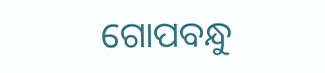ଗୋପବନ୍ଧୁ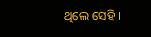ଥିଲେ ସେହି ।